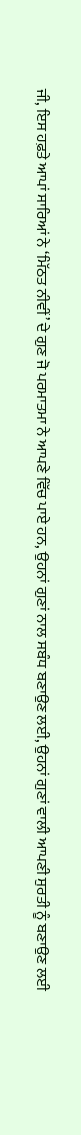ਜੀ, ਇਸ ਹਫ਼ਤੇ ਆਪਾਂ ਸਾਰਿਆਂ ਨੇ ‘ਮਿੱਠਤ ਨੀਵੀਂ’ ਦੇ ਗੁਣ ਜੋ ਪਰਮਾਤਮਾ ਨੇ ਆਪਣੇ ਵਿੱਚ ਪਾਏ ਹਨ, ਉਹਨਾਂ ਗੁਣਾਂ ਨਾਲ ਸਬੰਧ ਬਣਾਉਣ ਲਈ, ਉਹਨਾਂ ਗੁਣਾਂ ਵਾਲੀ ਆਪਣੀ ਸੁਰਤੀ ਨੂੰ ਬਣਾਉਣ ਲਈ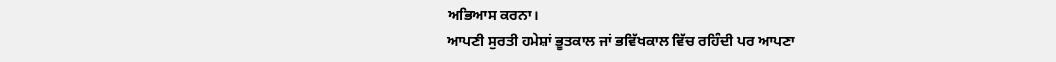ਅਭਿਆਸ ਕਰਨਾ।
ਆਪਣੀ ਸੁਰਤੀ ਹਮੇਸ਼ਾਂ ਭੂਤਕਾਲ ਜਾਂ ਭਵਿੱਖਕਾਲ ਵਿੱਚ ਰਹਿੰਦੀ ਪਰ ਆਪਣਾ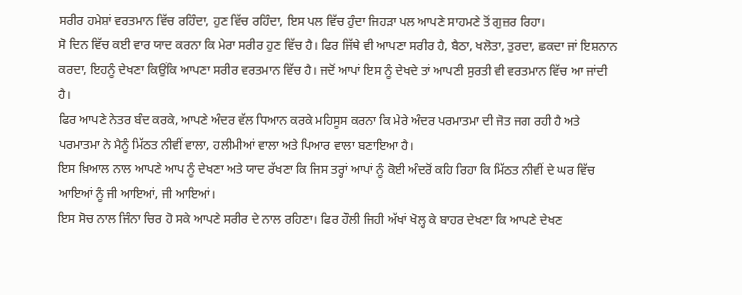ਸਰੀਰ ਹਮੇਸ਼ਾਂ ਵਰਤਮਾਨ ਵਿੱਚ ਰਹਿੰਦਾ, ਹੁਣ ਵਿੱਚ ਰਹਿੰਦਾ, ਇਸ ਪਲ ਵਿੱਚ ਹੁੰਦਾ ਜਿਹੜਾ ਪਲ ਆਪਣੇ ਸਾਹਮਣੇ ਤੋਂ ਗੁਜ਼ਰ ਰਿਹਾ।
ਸੋ ਦਿਨ ਵਿੱਚ ਕਈ ਵਾਰ ਯਾਦ ਕਰਨਾ ਕਿ ਮੇਰਾ ਸਰੀਰ ਹੁਣ ਵਿੱਚ ਹੈ। ਫਿਰ ਜਿੱਥੇ ਵੀ ਆਪਣਾ ਸਰੀਰ ਹੈ, ਬੈਠਾ, ਖਲੋਤਾ, ਤੁਰਦਾ, ਛਕਦਾ ਜਾਂ ਇਸ਼ਨਾਨ ਕਰਦਾ, ਇਹਨੂੰ ਦੇਖਣਾ ਕਿਉਂਕਿ ਆਪਣਾ ਸਰੀਰ ਵਰਤਮਾਨ ਵਿੱਚ ਹੈ। ਜਦੋਂ ਆਪਾਂ ਇਸ ਨੂੰ ਦੇਖਦੇ ਤਾਂ ਆਪਣੀ ਸੁਰਤੀ ਵੀ ਵਰਤਮਾਨ ਵਿੱਚ ਆ ਜਾਂਦੀ ਹੈ।
ਫਿਰ ਆਪਣੇ ਨੇਤਰ ਬੰਦ ਕਰਕੇ, ਆਪਣੇ ਅੰਦਰ ਵੱਲ ਧਿਆਨ ਕਰਕੇ ਮਹਿਸੂਸ ਕਰਨਾ ਕਿ ਮੇਰੇ ਅੰਦਰ ਪਰਮਾਤਮਾ ਦੀ ਜੋਤ ਜਗ ਰਹੀ ਹੈ ਅਤੇ ਪਰਮਾਤਮਾ ਨੇ ਮੈਨੂੰ ਮਿੱਠਤ ਨੀਵੀਂ ਵਾਲਾ, ਹਲੀਮੀਆਂ ਵਾਲਾ ਅਤੇ ਪਿਆਰ ਵਾਲਾ ਬਣਾਇਆ ਹੈ।
ਇਸ ਖ਼ਿਆਲ ਨਾਲ ਆਪਣੇ ਆਪ ਨੂੰ ਦੇਖਣਾ ਅਤੇ ਯਾਦ ਰੱਖਣਾ ਕਿ ਜਿਸ ਤਰ੍ਹਾਂ ਆਪਾਂ ਨੂੰ ਕੋਈ ਅੰਦਰੋਂ ਕਹਿ ਰਿਹਾ ਕਿ ਮਿੱਠਤ ਨੀਵੀਂ ਦੇ ਘਰ ਵਿੱਚ ਆਇਆਂ ਨੂੰ ਜੀ ਆਇਆਂ, ਜੀ ਆਇਆਂ।
ਇਸ ਸੋਚ ਨਾਲ ਜਿੰਨਾ ਚਿਰ ਹੋ ਸਕੇ ਆਪਣੇ ਸਰੀਰ ਦੇ ਨਾਲ ਰਹਿਣਾ। ਫਿਰ ਹੌਲੀ ਜਿਹੀ ਅੱਖਾਂ ਖੋਲ੍ਹ ਕੇ ਬਾਹਰ ਦੇਖਣਾ ਕਿ ਆਪਣੇ ਦੇਖਣ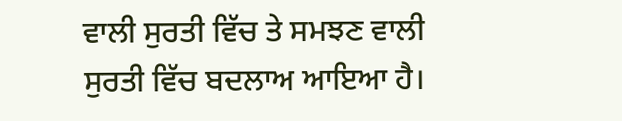ਵਾਲੀ ਸੁਰਤੀ ਵਿੱਚ ਤੇ ਸਮਝਣ ਵਾਲੀ ਸੁਰਤੀ ਵਿੱਚ ਬਦਲਾਅ ਆਇਆ ਹੈ।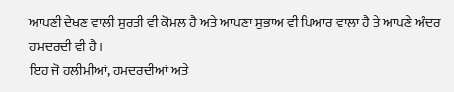ਆਪਣੀ ਦੇਖਣ ਵਾਲੀ ਸੁਰਤੀ ਵੀ ਕੋਮਲ ਹੈ ਅਤੇ ਆਪਣਾ ਸੁਭਾਅ ਵੀ ਪਿਆਰ ਵਾਲਾ ਹੈ ਤੇ ਆਪਣੇ ਅੰਦਰ ਹਮਦਰਦੀ ਵੀ ਹੈ।
ਇਹ ਜੋ ਹਲੀਮੀਆਂ, ਹਮਦਰਦੀਆਂ ਅਤੇ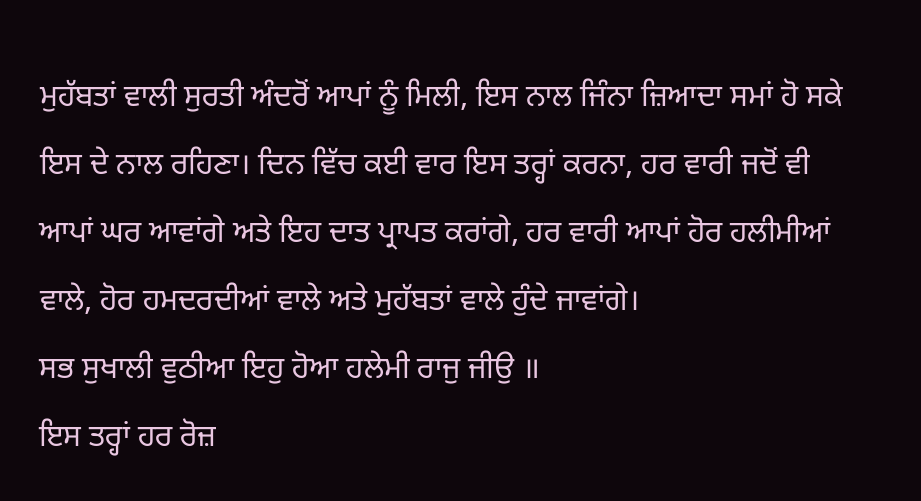ਮੁਹੱਬਤਾਂ ਵਾਲੀ ਸੁਰਤੀ ਅੰਦਰੋਂ ਆਪਾਂ ਨੂੰ ਮਿਲੀ, ਇਸ ਨਾਲ ਜਿੰਨਾ ਜ਼ਿਆਦਾ ਸਮਾਂ ਹੋ ਸਕੇ ਇਸ ਦੇ ਨਾਲ ਰਹਿਣਾ। ਦਿਨ ਵਿੱਚ ਕਈ ਵਾਰ ਇਸ ਤਰ੍ਹਾਂ ਕਰਨਾ, ਹਰ ਵਾਰੀ ਜਦੋਂ ਵੀ ਆਪਾਂ ਘਰ ਆਵਾਂਗੇ ਅਤੇ ਇਹ ਦਾਤ ਪ੍ਰਾਪਤ ਕਰਾਂਗੇ, ਹਰ ਵਾਰੀ ਆਪਾਂ ਹੋਰ ਹਲੀਮੀਆਂ ਵਾਲੇ, ਹੋਰ ਹਮਦਰਦੀਆਂ ਵਾਲੇ ਅਤੇ ਮੁਹੱਬਤਾਂ ਵਾਲੇ ਹੁੰਦੇ ਜਾਵਾਂਗੇ।
ਸਭ ਸੁਖਾਲੀ ਵੁਠੀਆ ਇਹੁ ਹੋਆ ਹਲੇਮੀ ਰਾਜੁ ਜੀਉ ॥
ਇਸ ਤਰ੍ਹਾਂ ਹਰ ਰੋਜ਼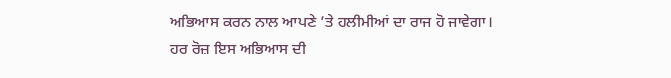ਅਭਿਆਸ ਕਰਨ ਨਾਲ ਆਪਣੇ ’ਤੇ ਹਲੀਮੀਆਂ ਦਾ ਰਾਜ ਹੋ ਜਾਵੇਗਾ।
ਹਰ ਰੋਜ਼ ਇਸ ਅਭਿਆਸ ਦੀ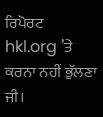ਰਿਪੋਰਟ hkl.org ’ਤੇ ਕਰਨਾ ਨਹੀਂ ਭੁੱਲਣਾ ਜੀ।